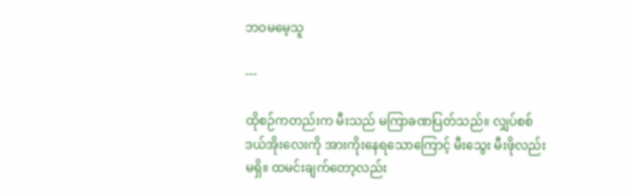ဘဝမမေ့သူ

---

ထိုစဉ်ကတည်းက မီးသည် မကြာခဏပြတ်သည်။ လျှပ်စစ်ဒယ်အိုးလေးကို အားကိုးနေရသောကြောင့် မီးသွေး မီးဖိုလည်း မရှိ။ ထမင်းချက်တော့လည်း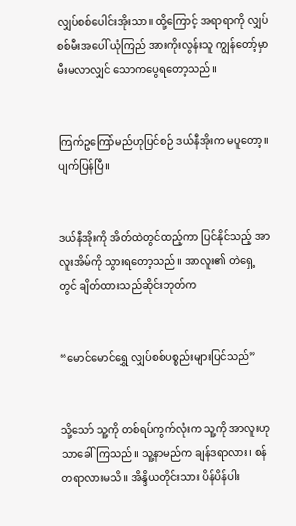လျှပ်စစ်ပေါင်းအိုးသာ။ ထို့ကြောင့် အရာရာကို လျှပ်စစ်မီးအပေါ် ယုံကြည် အားကိုးလွန်းသူ ကျွန်တော့်မှာ မီးမလာလျှင် သောကပွေရတော့သည်။


ကြက်ဥကြော်မည်ဟုပြင်စဉ် ဒယ်နီအိုးက မပူတော့။ ပျက်ပြန်ပြီ။


ဒယ်နီအိုးကို အိတ်ထဲတွင်ထည့်ကာ ပြင်နိုင်သည့် အာလူးအိမ်ကို သွားရတော့သည်။ အာလူး၏ တဲရှေ့တွင် ချိတ်ထားသည်ဆိုင်းဘုတ်က


“မောင်မောင်ရွှေ လျှပ်စစ်ပစ္စည်းများပြင်သည်”


သို့သော် သူ့ကို တစ်ရပ်ကွက်လုံးက သူ့ကို အာလူးဟုသာခေါ်ကြသည်။ သူ့နာမည်က ချန်ဒရာလား၊ စန်တရာလားမသိ။ အိန္ဒိယတိုင်းသား ပိန်ပိန်ပါး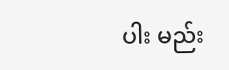ပါး မည်း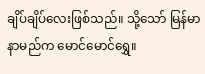ချိပ်ချိပ်လေးဖြစ်သည်။ သို့သော် မြန်မာနာမည်က မောင်မောင်ရွှေ။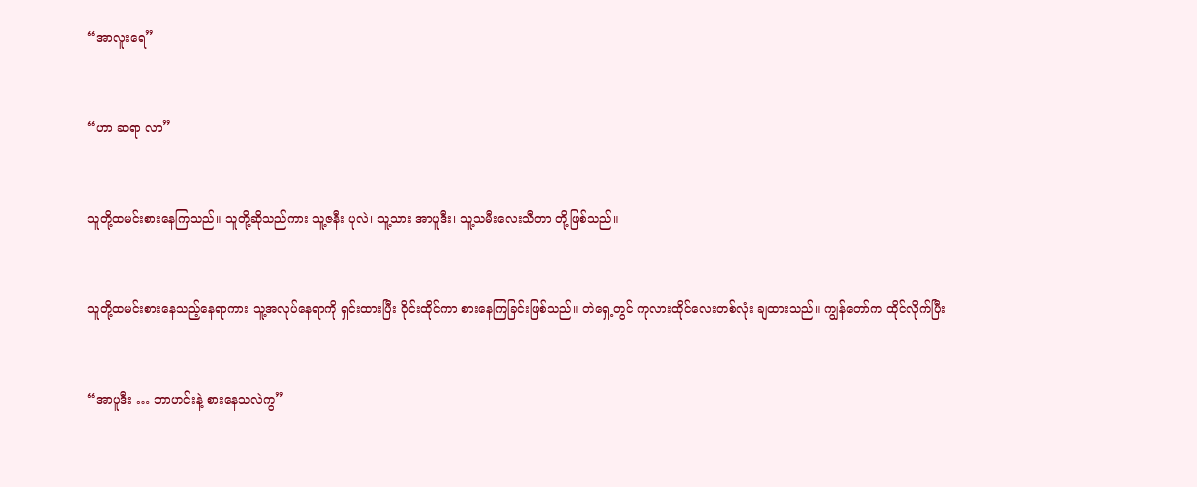“အာလူးရေ”


“ဟာ ဆရာ လာ”


သူတို့ထမင်းစားနေကြသည်။ သူတို့ဆိုသည်ကား သူ့ဇနီး ပုလဲ၊ သူ့သား အာပူဒီး၊ သူ့သမီးလေးသီတာ တို့ဖြစ်သည်။


သူတို့ထမင်းစားနေသည့်နေရာကား သူ့အလုပ်နေရာကို ရှင်းထားပြီး ဝိုင်းထိုင်ကာ စားနေကြခြင်းဖြစ်သည်။ တဲရှေ့တွင် ကုလားထိုင်လေးတစ်လုံး ချထားသည်။ ကျွန်တော်က ထိုင်လိုက်ပြီး


“အာပူဒီး … ဘာဟင်းနဲ့ စားနေသလဲကွ”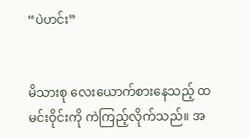“ပဲဟင်း”


မိသားစု လေးယောက်စားနေသည့် ထမင်းဝိုင်းကို ကဲကြည့်လိုက်သည်။ အ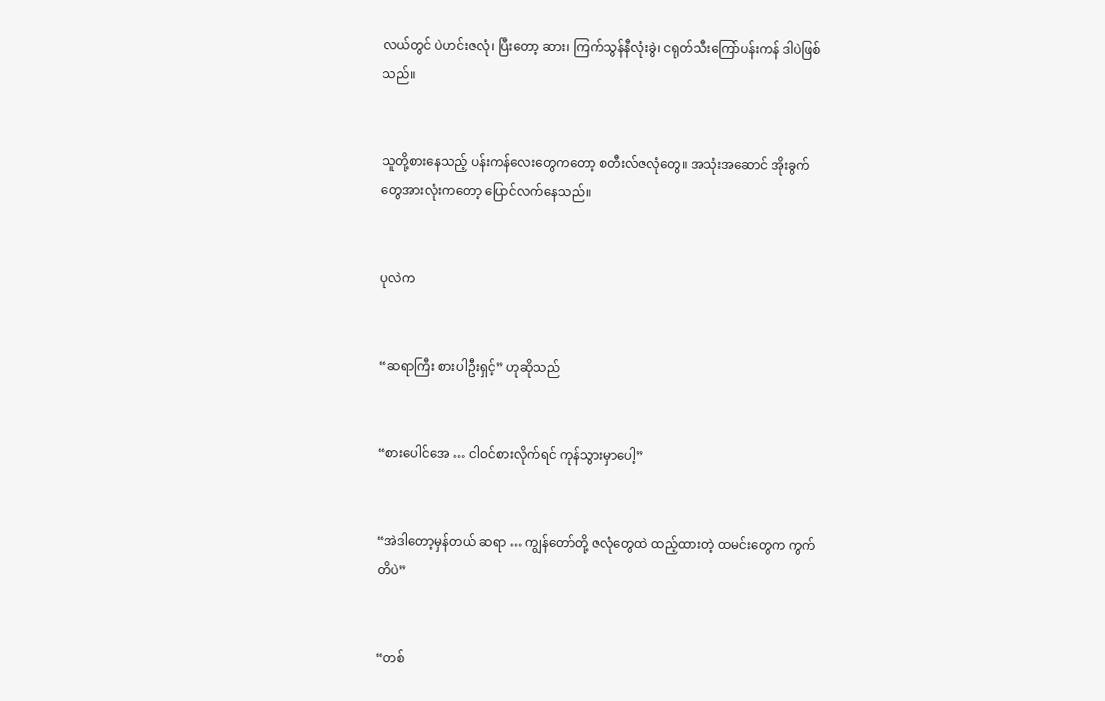လယ်တွင် ပဲဟင်းဇလုံ၊ ပြီးတော့ ဆား၊ ကြက်သွန်နီလုံးခွဲ၊ ငရုတ်သီးကြော်ပန်းကန် ဒါပဲဖြစ်သည်။


သူတို့စားနေသည့် ပန်းကန်လေးတွေကတော့ စတီးလ်ဇလုံတွေ။ အသုံးအဆောင် အိုးခွက်တွေအားလုံးကတော့ ပြောင်လက်နေသည်။


ပုလဲက


“ဆရာကြီး စားပါဦးရှင့်” ဟုဆိုသည်


“စားပေါင်အေ … ငါဝင်စားလိုက်ရင် ကုန်သွားမှာပေါ့”


“အဲဒါတော့မှန်တယ် ဆရာ … ကျွန်တော်တို့ ဇလုံတွေထဲ ထည့်ထားတဲ့ ထမင်းတွေက ကွက်တိပဲ”


“တစ်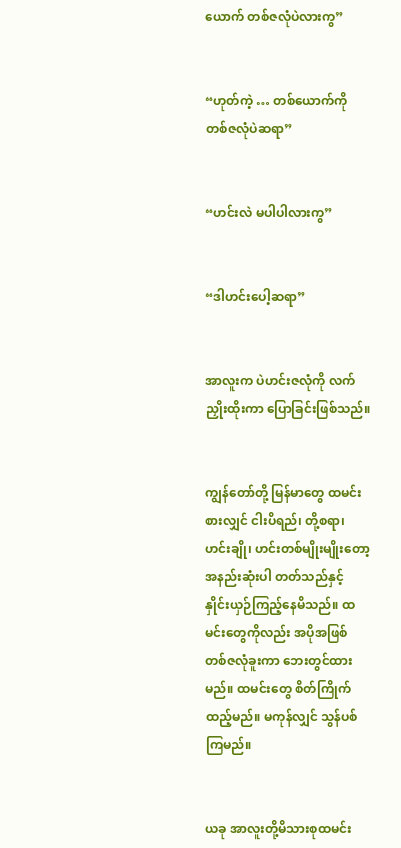ယောက် တစ်ဇလုံပဲလားကွ”


“ဟုတ်ကဲ့ … တစ်ယောက်ကို တစ်ဇလုံပဲဆရာ”


“ဟင်းလဲ မပါပါလားကွ”


“ဒါဟင်းပေါ့ဆရာ”


အာလူးက ပဲဟင်းဇလုံကို လက်ညှိုးထိုးကာ ပြောခြင်းဖြစ်သည်။


ကျွန်တော်တို့ မြန်မာတွေ ထမင်းစားလျှင် ငါးပိရည်၊ တို့စရာ၊ ဟင်းချို၊ ဟင်းတစ်မျိုးမျိုးတော့ အနည်းဆုံးပါ တတ်သည်နှင့် နှိုင်းယှဉ်ကြည့်နေမိသည်။ ထမင်းတွေကိုလည်း အပိုအဖြစ် တစ်ဇလုံခူးကာ ဘေးတွင်ထားမည်။ ထမင်းတွေ စိတ်ကြိုက်ထည့်မည်။ မကုန်လျှင် သွန်ပစ်ကြမည်။


ယခု အာလူးတို့မိသားစုထမင်း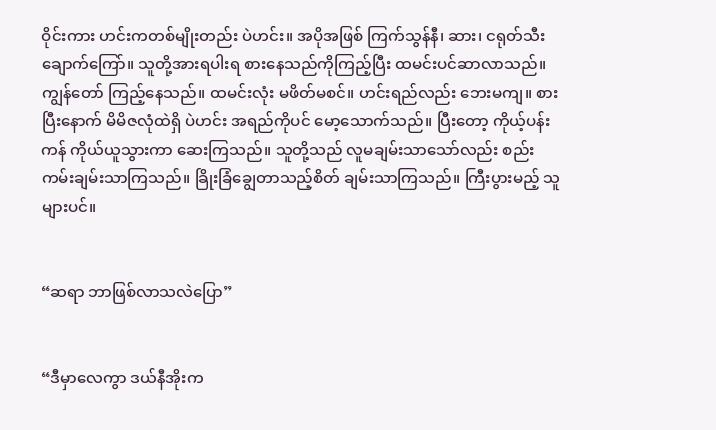ဝိုင်းကား ဟင်းကတစ်မျိုးတည်း ပဲဟင်း။ အပိုအဖြစ် ကြက်သွန်နီ၊ ဆား၊ ငရုတ်သီးချောက်ကြော်။ သူတို့အားရပါးရ စားနေသည်ကိုကြည့်ပြီး ထမင်းပင်ဆာလာသည်။ ကျွန်တော် ကြည့်နေသည်။ ထမင်းလုံး မဖိတ်မစင်။ ဟင်းရည်လည်း ဘေးမကျ။ စားပြီးနောက် မိမိဇလုံထဲရှိ ပဲဟင်း အရည်ကိုပင် မော့သောက်သည်။ ပြီးတော့ ကိုယ့်ပန်းကန် ကိုယ်ယူသွားကာ ဆေးကြသည်။ သူတို့သည် လူမချမ်းသာသော်လည်း စည်းကမ်းချမ်းသာကြသည်။ ခြိုးခြံချွေတာသည့်စိတ် ချမ်းသာကြသည်။ ကြီးပွားမည့် သူများပင်။


“ဆရာ ဘာဖြစ်လာသလဲပြော”


“ဒီမှာလေကွာ ဒယ်နီအိုးက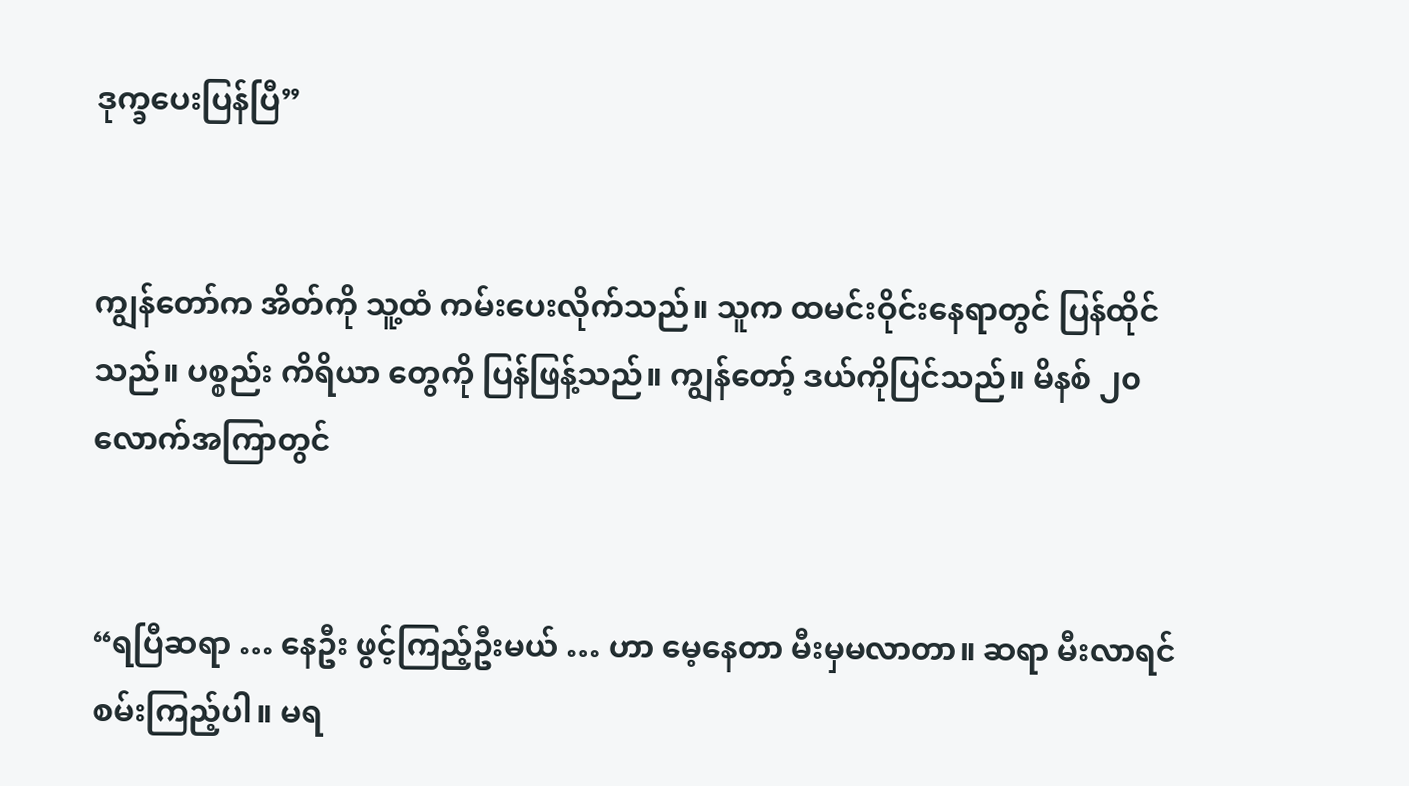ဒုက္ခပေးပြန်ပြီ”


ကျွန်တော်က အိတ်ကို သူ့ထံ ကမ်းပေးလိုက်သည်။ သူက ထမင်းဝိုင်းနေရာတွင် ပြန်ထိုင်သည်။ ပစ္စည်း ကိရိယာ တွေကို ပြန်ဖြန့်သည်။ ကျွန်တော့် ဒယ်ကိုပြင်သည်။ မိနစ် ၂၀ လောက်အကြာတွင်


“ရပြီဆရာ … နေဦး ဖွင့်ကြည့်ဦးမယ် … ဟာ မေ့နေတာ မီးမှမလာတာ။ ဆရာ မီးလာရင် စမ်းကြည့်ပါ။ မရ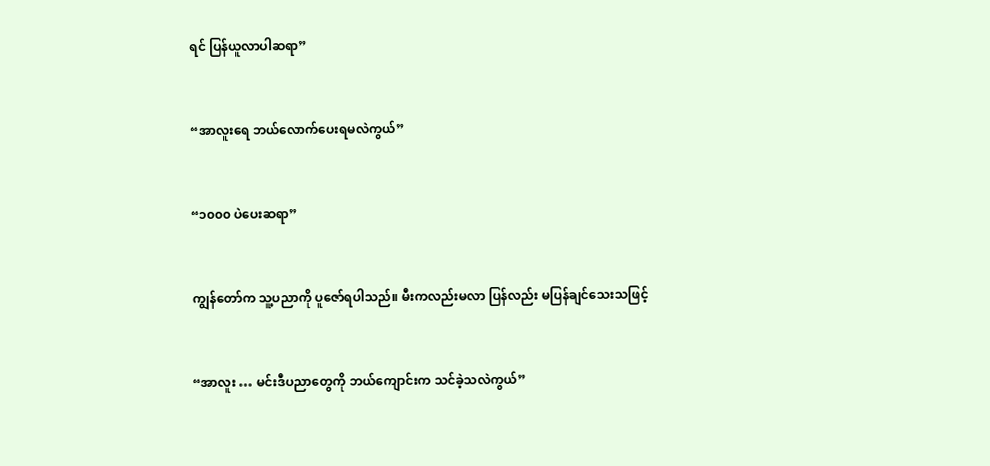ရင် ပြန်ယူလာပါဆရာ”


“အာလူးရေ ဘယ်လောက်ပေးရမလဲကွယ်”


“၁၀၀၀ ပဲပေးဆရာ”


ကျွန်တော်က သူ့ပညာကို ပူဇော်ရပါသည်။ မီးကလည်းမလာ ပြန်လည်း မပြန်ချင်သေးသဖြင့်


“အာလူး … မင်းဒီပညာတွေကို ဘယ်ကျောင်းက သင်ခဲ့သလဲကွယ်”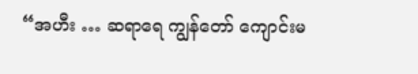“အဟီး … ဆရာရေ ကျွန်တော် ကျောင်းမ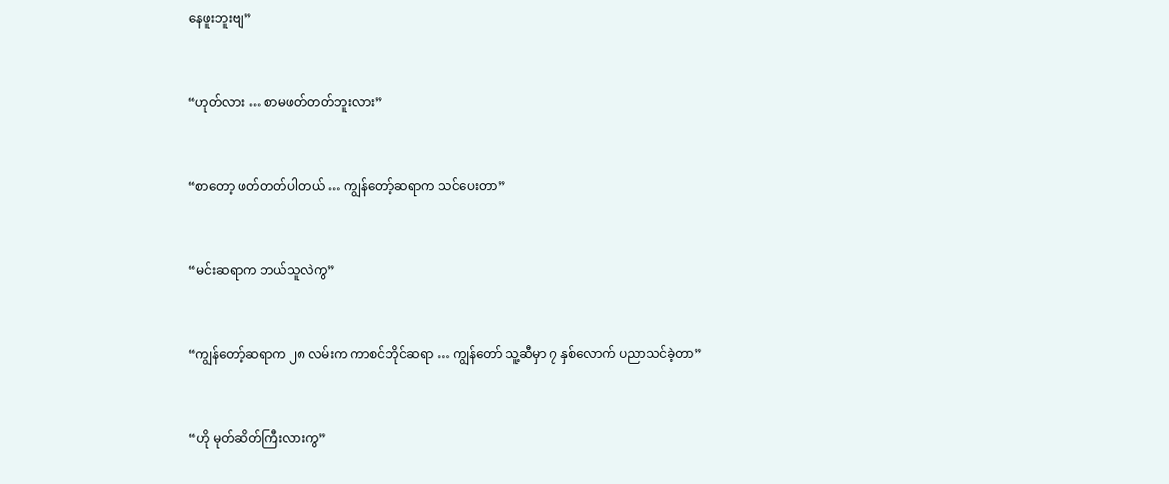နေဖူးဘူးဗျ”


“ဟုတ်လား … စာမဖတ်တတ်ဘူးလား”


“စာတော့ ဖတ်တတ်ပါတယ် … ကျွန်တော့်ဆရာက သင်ပေးတာ”


“မင်းဆရာက ဘယ်သူလဲကွ”


“ကျွန်တော့်ဆရာက ၂၈ လမ်းက ကာစင်ဘိုင်ဆရာ … ကျွန်တော် သူ့ဆီမှာ ၇ နှစ်လောက် ပညာသင်ခဲ့တာ”


“ဟို မုတ်ဆိတ်ကြီးလားကွ”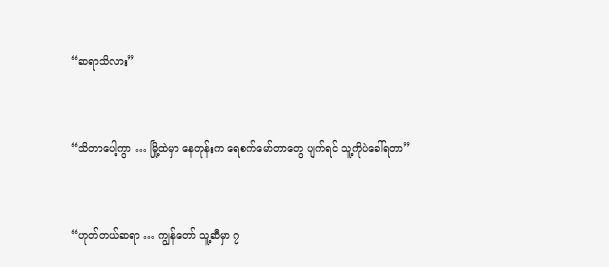“ဆရာသိလား”


“သိတာပေါ့ကွာ … မြို့ထဲမှာ နေတုန်းက ရေစက်မော်တာတွေ ပျက်ရင် သူ့ကိုပဲခေါ်ရတာ”


“ဟုတ်တယ်ဆရာ … ကျွန်တော် သူ့ဆီမှာ ၇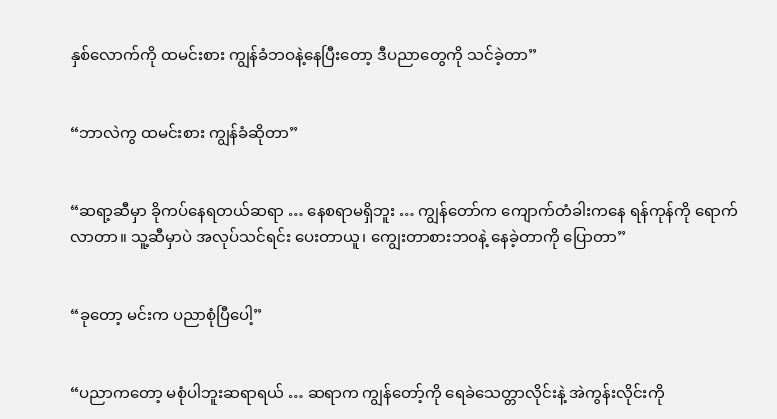နှစ်လောက်ကို ထမင်းစား ကျွန်ခံဘဝနဲ့နေပြီးတော့ ဒီပညာတွေကို သင်ခဲ့တာ”


“ဘာလဲကွ ထမင်းစား ကျွန်ခံဆိုတာ”


“ဆရာ့ဆီမှာ ခိုကပ်နေရတယ်ဆရာ … နေစရာမရှိဘူး … ကျွန်တော်က ကျောက်တံခါးကနေ ရန်ကုန်ကို ရောက်လာတာ။ သူ့ဆီမှာပဲ အလုပ်သင်ရင်း ပေးတာယူ၊ ကျွေးတာစားဘဝနဲ့ နေခဲ့တာကို ပြောတာ”


“ခုတော့ မင်းက ပညာစုံပြီပေါ့”


“ပညာကတော့ မစုံပါဘူးဆရာရယ် … ဆရာက ကျွန်တော့်ကို ရေခဲသေတ္တာလိုင်းနဲ့ အဲကွန်းလိုင်းကို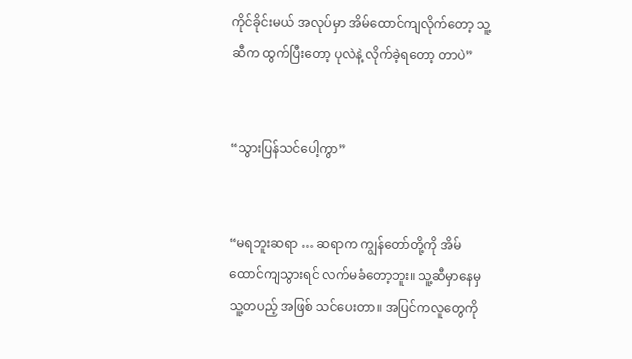ကိုင်ခိုင်းမယ် အလုပ်မှာ အိမ်ထောင်ကျလိုက်တော့ သူ့ဆီက ထွက်ပြီးတော့ ပုလဲနဲ့ လိုက်ခဲ့ရတော့ တာပဲ”


“သွားပြန်သင်ပေါ့ကွာ”


“မရဘူးဆရာ … ဆရာက ကျွန်တော်တို့ကို အိမ်ထောင်ကျသွားရင် လက်မခံတော့ဘူး။ သူ့ဆီမှာနေမှ သူ့တပည့် အဖြစ် သင်ပေးတာ။ အပြင်ကလူတွေကို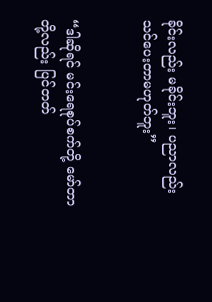ခိုင်းလည်း မခိုင်းဘူး၊ ပညာလည်း သင်ပေးတာမဟုတ်ဘူး”


“ဒါဆိုရင် မင်းရေစုပ်စက်တို့ မော်တာတို့လည်း ပြင်တတ်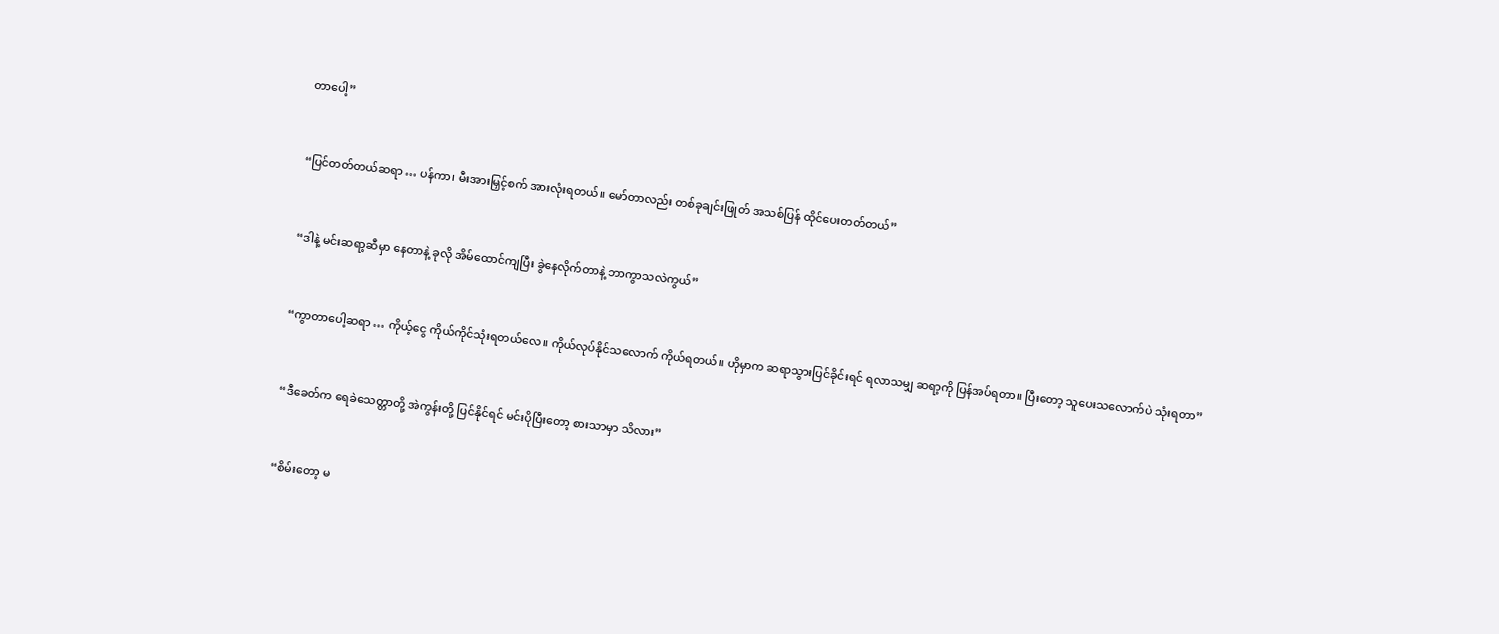တာပေါ့”


“ပြင်တတ်တယ်ဆရာ … ပန်ကာ၊ မီးအားမြှင့်စက် အားလုံးရတယ်။ မော်တာလည်း တစ်ခုချင်းဖြုတ် အသစ်ပြန် ထိုင်ပေးတတ်တယ်”


“ဒါနဲ့ မင်းဆရာ့ဆီမှာ နေတာနဲ့ ခုလို အိမ်ထောင်ကျပြီး ခွဲနေလိုက်တာနဲ့ ဘာကွာသလဲကွယ်”


“ကွာတာပေါ့ဆရာ … ကိုယ့်ငွေ ကိုယ်ကိုင်သုံးရတယ်လေ။ ကိုယ်လုပ်နိုင်သလောက် ကိုယ်ရတယ်။ ဟိုမှာက ဆရာသွားပြင်ခိုင်းရင် ရလာသမျှ ဆရာ့ကို ပြန်အပ်ရတာ။ ပြီးတော့ သူပေးသလောက်ပဲ သုံးရတာ”


“ဒီခေတ်က ရေခဲသေတ္တာတို့ အဲကွန်းတို့ ပြင်နိုင်ရင် မင်းပိုပြီးတော့ စားသာမှာ သိလား”


“စိမ်းတော့ မ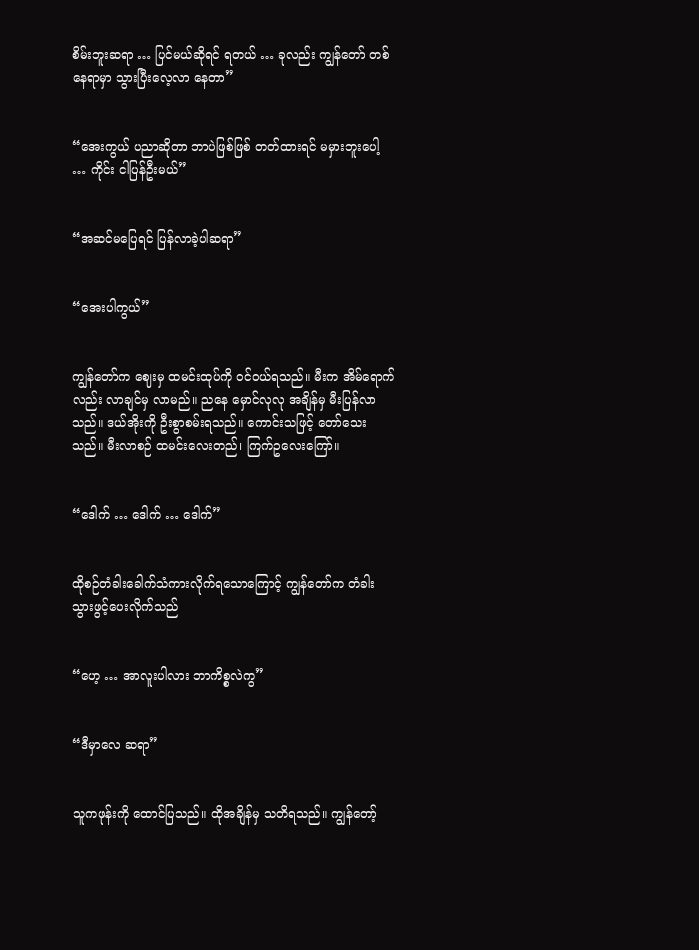စိမ်းဘူးဆရာ … ပြင်မယ်ဆိုရင် ရတယ် … ခုလည်း ကျွန်တော် တစ်နေရာမှာ သွားပြီးလေ့လာ နေတာ”


“အေးကွယ် ပညာဆိုတာ ဘာပဲဖြစ်ဖြစ် တတ်ထားရင် မမှားဘူးပေါ့ … ကိုင်း ငါပြန်ဦးမယ်”


“အဆင်မပြေရင် ပြန်လာခဲ့ပါဆရာ”


“အေးပါကွယ်”


ကျွန်တော်က ဈေးမှ ထမင်းထုပ်ကို ဝင်ဝယ်ရသည်။ မီးက အိမ်ရောက်လည်း လာချင်မှ လာမည်။ ညနေ မှောင်လုလု အချိန်မှ မီးပြန်လာသည်။ ဒယ်အိုးကို ဦးစွာစမ်းရသည်။ ကောင်းသဖြင့် တော်သေးသည်။ မီးလာစဉ် ထမင်းလေးတည်၊ ကြက်ဥလေးကြော်။


“ဒေါက် … ဒေါက် … ဒေါက်”


ထိုစဉ်တံခါးခေါက်သံကားလိုက်ရသောကြောင့် ကျွန်တော်က တံခါးသွားဖွင့်ပေးလိုက်သည်


“ဟေ့ … အာလူးပါလား ဘာကိစ္စလဲကွ”


“ဒီမှာလေ ဆရာ”


သူကဖုန်းကို ထောင်ပြသည်။ ထိုအချိန်မှ သတိရသည်။ ကျွန်တော့်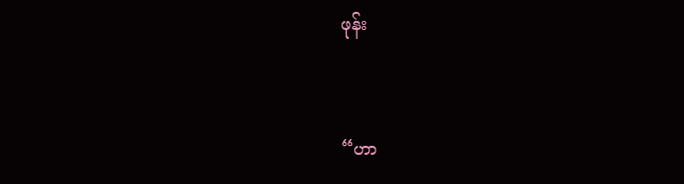ဖုန်း


“ဟာ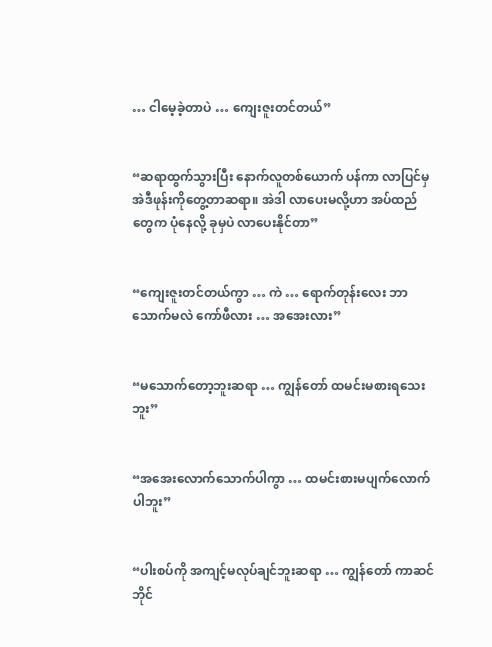… ငါမေ့ခဲ့တာပဲ … ကျေးဇူးတင်တယ်”


“ဆရာထွက်သွားပြီး နောက်လူတစ်ယောက် ပန်ကာ လာပြင်မှ အဲဒီဖုန်းကိုတွေ့တာဆရာ။ အဲဒါ လာပေးမလို့ဟာ အပ်ထည်တွေက ပုံနေလို့ ခုမှပဲ လာပေးနိုင်တာ”


“ကျေးဇူးတင်တယ်ကွာ … ကဲ … ရောက်တုန်းလေး ဘာသောက်မလဲ ကော်ဖီလား … အအေးလား”


“မသောက်တော့ဘူးဆရာ … ကျွန်တော် ထမင်းမစားရသေးဘူး”


“အအေးလောက်သောက်ပါကွာ … ထမင်းစားမပျက်လောက်ပါဘူး”


“ပါးစပ်ကို အကျင့်မလုပ်ချင်ဘူးဆရာ … ကျွန်တော် ကာဆင်ဘိုင်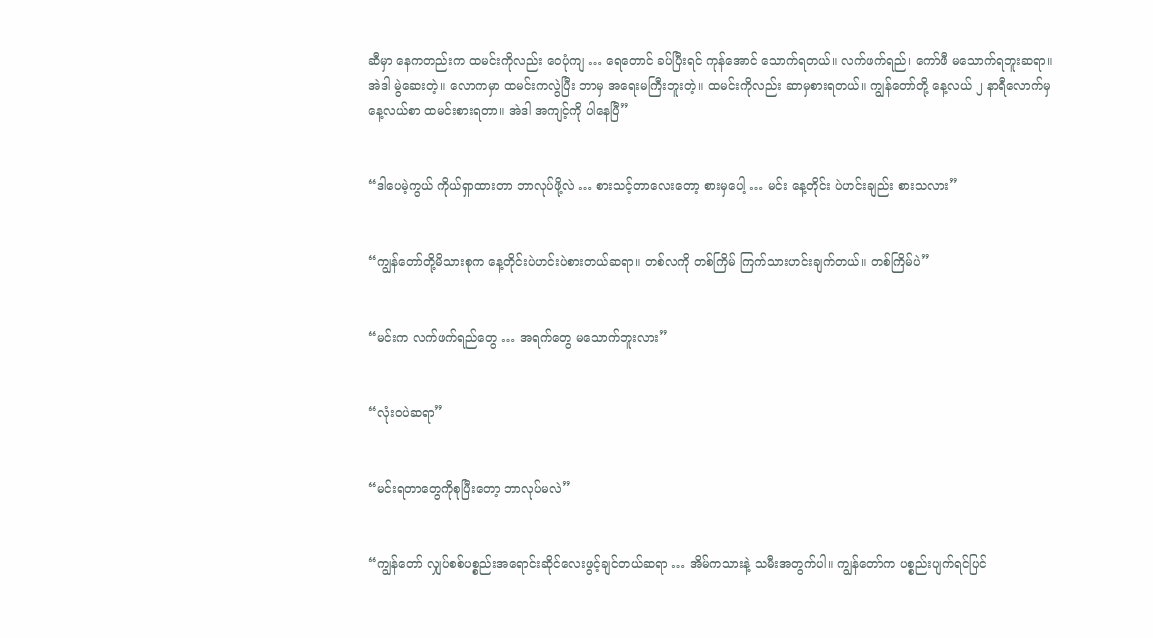ဆီမှာ နေကတည်းက ထမင်းကိုလည်း ဝေပုံကျ … ရေတောင် ခပ်ပြီးရင် ကုန်အောင် သောက်ရတယ်။ လက်ဖက်ရည်၊ ကော်ဖီ မသောက်ရဘူးဆရာ။ အဲဒါ မွဲဆေးတဲ့။ လောကမှာ ထမင်းကလွဲပြီး ဘာမှ အရေးမကြီးဘူးတဲ့။ ထမင်းကိုလည်း ဆာမှစားရတယ်။ ကျွန်တော်တို့ နေ့လယ် ၂ နာရီလောက်မှ နေ့လယ်စာ ထမင်းစားရတာ။ အဲဒါ အကျင့်ကို ပါနေပြီ”


“ဒါပေမဲ့ကွယ် ကိုယ်ရှာထားတာ ဘာလုပ်ဖို့လဲ … စားသင့်တာလေးတော့ စားမှပေါ့ … မင်း နေ့တိုင်း ပဲဟင်းချည်း စားသလား”


“ကျွန်တော်တို့မိသားစုက နေ့တိုင်းပဲဟင်းပဲစားတယ်ဆရာ။ တစ်လကို တစ်ကြိမ် ကြက်သားဟင်းချက်တယ်။ တစ်ကြိမ်ပဲ”


“မင်းက လက်ဖက်ရည်တွေ … အရက်တွေ မသောက်ဘူးလား”


“လုံးဝပဲဆရာ”


“မင်းရတာတွေကိုစုပြီးတော့ ဘာလုပ်မလဲ”


“ကျွန်တော် လျှပ်စစ်ပစ္စည်းအရောင်းဆိုင်လေးဖွင့်ချင်တယ်ဆရာ … အိမ်ကသားနဲ့ သမီးအတွက်ပါ။ ကျွန်တော်က ပစ္စည်းပျက်ရင်ပြင်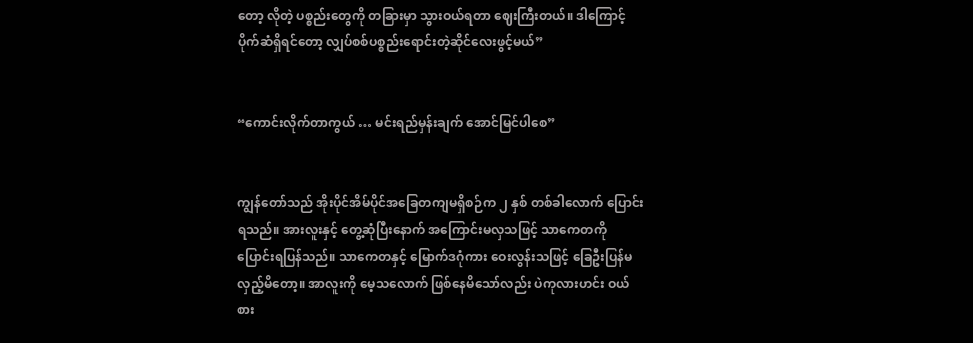တော့ လိုတဲ့ ပစ္စည်းတွေကို တခြားမှာ သွားဝယ်ရတာ ဈေးကြီးတယ်။ ဒါကြောင့် ပိုက်ဆံရှိရင်တော့ လျှပ်စစ်ပစ္စည်းရောင်းတဲ့ဆိုင်လေးဖွင့်မယ်”


“ကောင်းလိုက်တာကွယ် … မင်းရည်မှန်းချက် အောင်မြင်ပါစေ”


ကျွန်တော်သည် အိုးပိုင်အိမ်ပိုင်အခြေတကျမရှိစဉ်က ၂ နှစ် တစ်ခါလောက် ပြောင်းရသည်။ အားလူးနှင့် တွေ့ဆုံပြီးနောက် အကြောင်းမလှသဖြင့် သာကေတကို ပြောင်းရပြန်သည်။ သာကေတနှင့် မြောက်ဒဂုံကား ဝေးလွန်းသဖြင့် ခြေဦးပြန်မလှည့်မိတော့။ အာလူးကို မေ့သလောက် ဖြစ်နေမိသော်လည်း ပဲကုလားဟင်း ဝယ်စား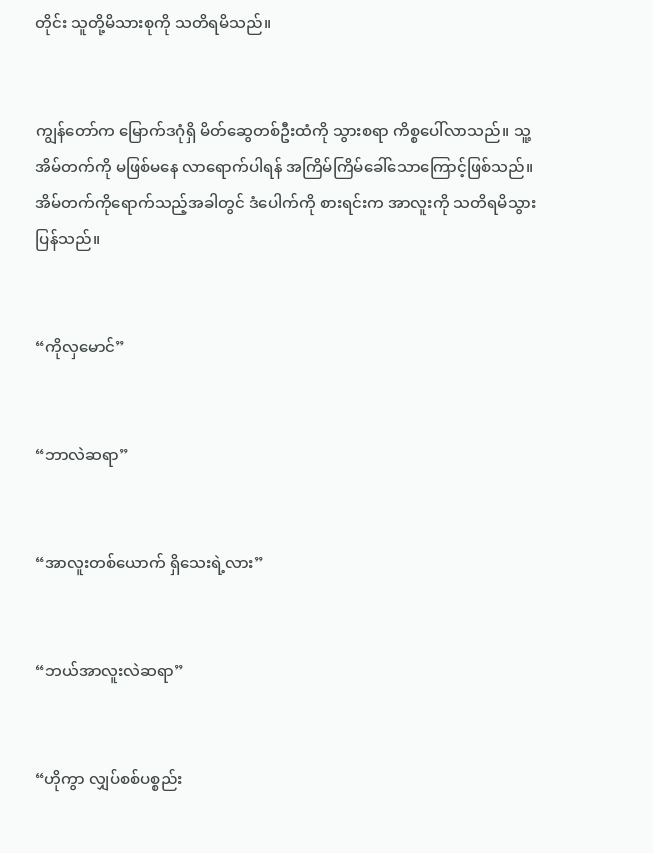တိုင်း သူတို့မိသားစုကို သတိရမိသည်။


ကျွန်တော်က မြောက်ဒဂုံရှိ မိတ်ဆွေတစ်ဦးထံကို သွားစရာ ကိစ္စပေါ်လာသည်။ သူ့အိမ်တက်ကို မဖြစ်မနေ လာရောက်ပါရန် အကြိမ်ကြိမ်ခေါ်သောကြောင့်ဖြစ်သည်။ အိမ်တက်ကိုရောက်သည့်အခါတွင် ဒံပေါက်ကို စားရင်းက အာလူးကို သတိရမိသွားပြန်သည်။


“ကိုလှမောင်”


“ဘာလဲဆရာ”


“အာလူးတစ်ယောက် ရှိသေးရဲ့လား”


“ဘယ်အာလူးလဲဆရာ”


“ဟိုကွာ လျှပ်စစ်ပစ္စည်း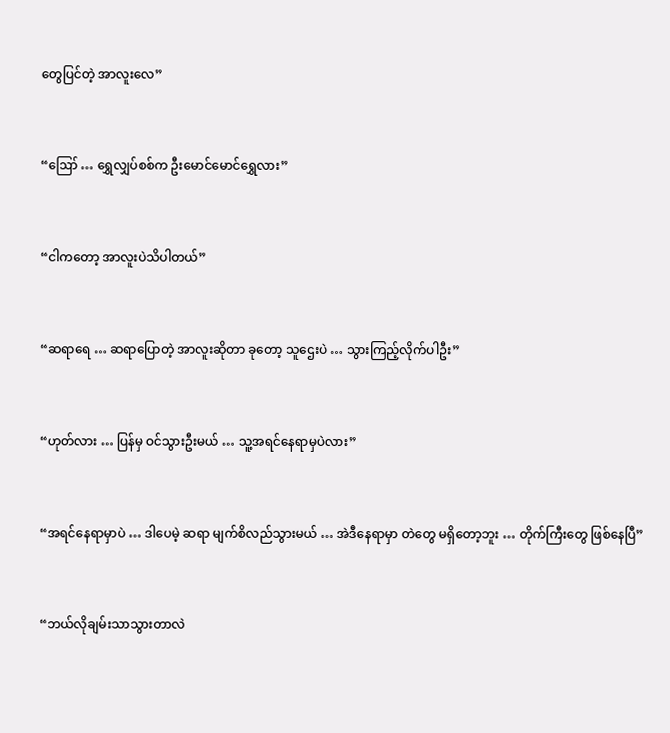တွေပြင်တဲ့ အာလူးလေ”


“ဪ … ရွှေလျှပ်စစ်က ဦးမောင်မောင်ရွှေလား”


“ငါကတော့ အာလူးပဲသိပါတယ်”


“ဆရာရေ … ဆရာပြောတဲ့ အာလူးဆိုတာ ခုတော့ သူဌေးပဲ … သွားကြည့်လိုက်ပါဦး”


“ဟုတ်လား … ပြန်မှ ဝင်သွားဦးမယ် … သူ့အရင်နေရာမှပဲလား”


“အရင်နေရာမှာပဲ … ဒါပေမဲ့ ဆရာ မျက်စိလည်သွားမယ် … အဲဒီနေရာမှာ တဲတွေ မရှိတော့ဘူး … တိုက်ကြီးတွေ ဖြစ်နေပြီ”


“ဘယ်လိုချမ်းသာသွားတာလဲ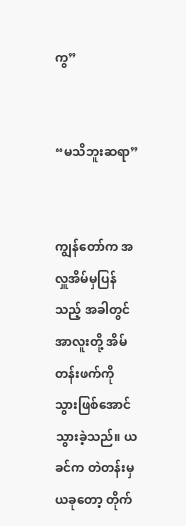ကွ”


“မသိဘူးဆရာ”


ကျွန်တော်က အလှူအိမ်မှပြန်သည့် အခါတွင် အာလူးတို့ အိမ်တန်းဖက်ကို သွားဖြစ်အောင် သွားခဲ့သည်။ ယခင်က တဲတန်းမှ ယခုတော့ တိုက်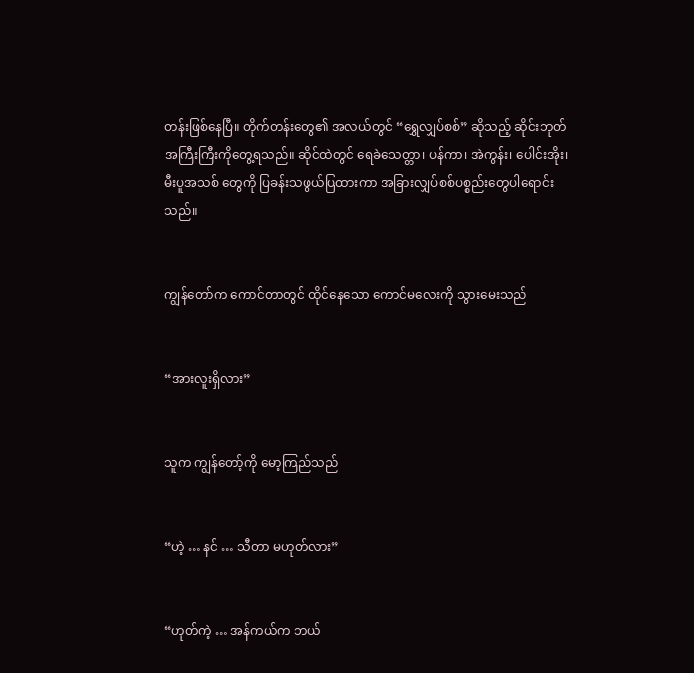တန်းဖြစ်နေပြီ။ တိုက်တန်းတွေ၏ အလယ်တွင် “ရွှေလျှပ်စစ်” ဆိုသည့် ဆိုင်းဘုတ်အကြီးကြီးကိုတွေ့ရသည်။ ဆိုင်ထဲတွင် ရေခဲသေတ္တာ၊ ပန်ကာ၊ အဲကွန်း၊ ပေါင်းအိုး၊ မီးပူအသစ် တွေကို ပြခန်းသဖွယ်ပြထားကာ အခြားလျှပ်စစ်ပစ္စည်းတွေပါရောင်းသည်။


ကျွန်တော်က ကောင်တာတွင် ထိုင်နေသော ကောင်မလေးကို သွားမေးသည်


“အားလူးရှိလား”


သူက ကျွန်တော့်ကို မော့ကြည်သည်


“ဟဲ့ … နင် … သီတာ မဟုတ်လား”


“ဟုတ်ကဲ့ … အန်ကယ်က ဘယ်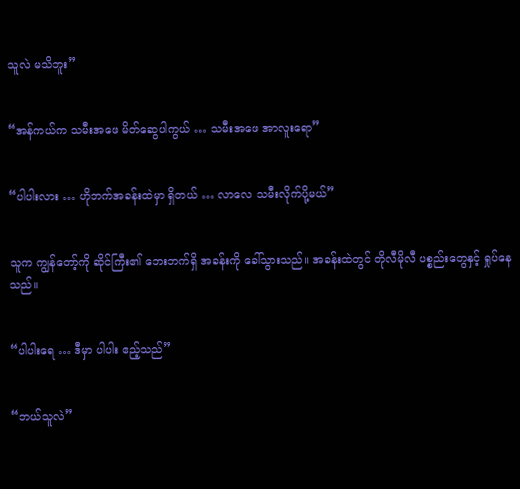သူလဲ မသိဘူး”


“အန်ကယ်က သမီးအဖေ မိတ်ဆွေပါကွယ် … သမီးအဖေ အာလူးရော”


“ပါပါးလား … ဟိုဘက်အခန်းထဲမှာ ရှိတယ် … လာလေ သမီးလိုက်ပို့မယ်”


သူက ကျွန်တော့်ကို ဆိုင်ကြီး၏ ဘေးဘက်ရှိ အခန်းကို ခေါ်သွားသည်။ အခန်းထဲတွင် တိုလီမိုလီ ပစ္စည်းတွေနှင့် ရှုပ်နေသည်။


“ပါပါးရေ … ဒီမှာ ပါပါး ဧည့်သည်”


“ဘယ်သူလဲ”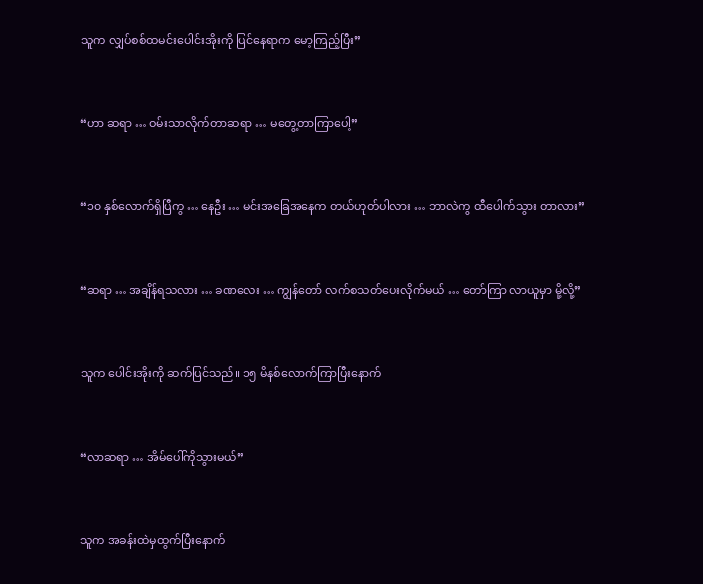သူက လျှပ်စစ်ထမင်းပေါင်းအိုးကို ပြင်နေရာက မော့ကြည့်ပြီး”


“ဟာ ဆရာ … ဝမ်းသာလိုက်တာဆရာ … မတွေ့တာကြာပေါ့”


“၁၀ နှစ်လောက်ရှိပြီကွ … နေဦး … မင်းအခြေအနေက တယ်ဟုတ်ပါလား … ဘာလဲကွ ထီပေါက်သွား တာလား”


“ဆရာ … အချိန်ရသလား … ခဏလေး … ကျွန်တော် လက်စသတ်ပေးလိုက်မယ် … တော်ကြာ လာယူမှာ မို့လို့”


သူက ပေါင်းအိုးကို ဆက်ပြင်သည်။ ၁၅ မိနစ်လောက်ကြာပြီးနောက်


“လာဆရာ … အိမ်ပေါ်ကိုသွားမယ်”


သူက အခန်းထဲမှထွက်ပြီးနောက်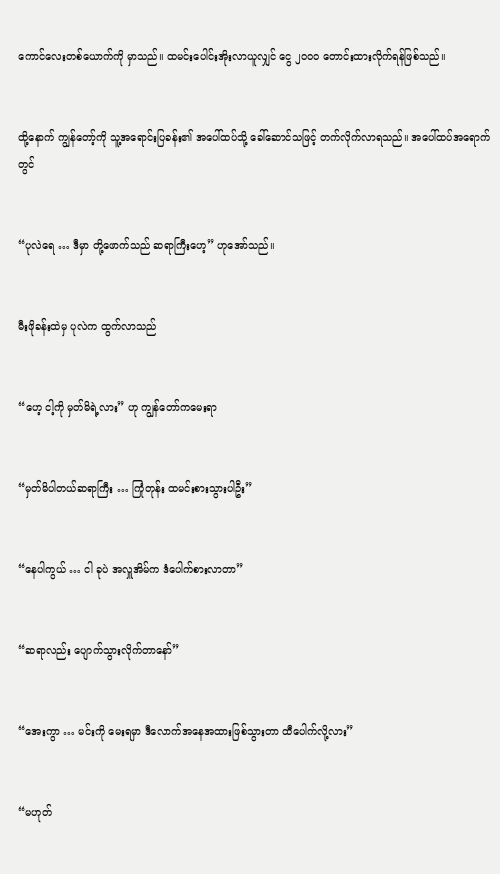ကောင်လေးတစ်ယောက်ကို မှာသည်။ ထမင်းပေါင်းအိုးလာယူလျှင် ငွေ ၂၀၀၀ တောင်းထားလိုက်ရန်ဖြစ်သည်။


ထို့နောက် ကျွန်တော့်ကို သူ့အရောင်းပြခန်း၏ အပေါ်ထပ်သို့ ခေါ်ဆောင်သဖြင့် တက်လိုက်လာရသည်။ အပေါ်ထပ်အရောက်တွင်


“ပုလဲရေ … ဒီမှာ တို့ဖောက်သည် ဆရာကြီးဟေ့” ဟုအော်သည်။


မီးဖိုခန်းထဲမှ ပုလဲက ထွက်လာသည်


“ဟေ့ ငါ့ကို မှတ်မိရဲ့လား” ဟု ကျွန်တော်ကမေးရာ


“မှတ်မိပါတယ်ဆရာကြီး … ကြုံတုန်း ထမင်းစားသွားပါဦး”


“နေပါကွယ် … ငါ ခုပဲ အလှူအိမ်က ဒံပေါက်စားလာတာ”


“ဆရာလည်း ပျောက်သွားလိုက်တာနော်”


“အေးကွာ … မင်းကို မေးရမှာ ဒီလောက်အနေအထားဖြစ်သွားတာ ထီပေါက်လို့လား”


“မဟုတ်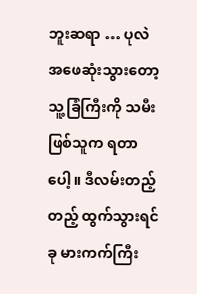ဘူးဆရာ … ပုလဲ အဖေဆုံးသွားတော့ သူ့ခြံကြီးကို သမီးဖြစ်သူက ရတာပေါ့။ ဒီလမ်းတည့်တည့် ထွက်သွားရင် ခု မားကက်ကြီး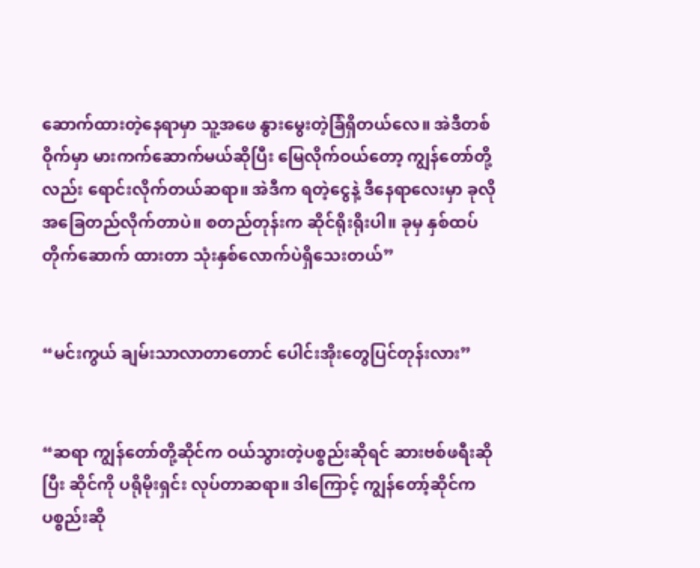ဆောက်ထားတဲ့နေရာမှာ သူ့အဖေ နွားမွေးတဲ့ခြံရှိတယ်လေ။ အဲဒီတစ်ဝိုက်မှာ မားကက်ဆောက်မယ်ဆိုပြီး မြေလိုက်ဝယ်တော့ ကျွန်တော်တို့လည်း ရောင်းလိုက်တယ်ဆရာ။ အဲဒီက ရတဲ့ငွေနဲ့ ဒီနေရာလေးမှာ ခုလိုအခြေတည်လိုက်တာပဲ။ စတည်တုန်းက ဆိုင်ရိုးရိုးပါ။ ခုမှ နှစ်ထပ်တိုက်ဆောက် ထားတာ သုံးနှစ်လောက်ပဲရှိသေးတယ်”


“မင်းကွယ် ချမ်းသာလာတာတောင် ပေါင်းအိုးတွေပြင်တုန်းလား”


“ဆရာ ကျွန်တော်တို့ဆိုင်က ဝယ်သွားတဲ့ပစ္စည်းဆိုရင် ဆားဗစ်ဖရီးဆိုပြီး ဆိုင်ကို ပရိုမိုးရှင်း လုပ်တာဆရာ။ ဒါကြောင့် ကျွန်တော့်ဆိုင်က ပစ္စည်းဆို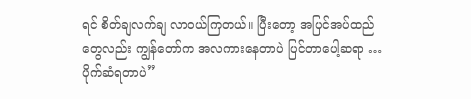ရင် စိတ်ချလက်ချ လာဝယ်ကြတယ်။ ပြီးတော့ အပြင်အပ်ထည် တွေလည်း ကျွန်တော်က အလကားနေတာပဲ ပြင်တာပေါ့ဆရာ … ပိုက်ဆံရတာပဲ”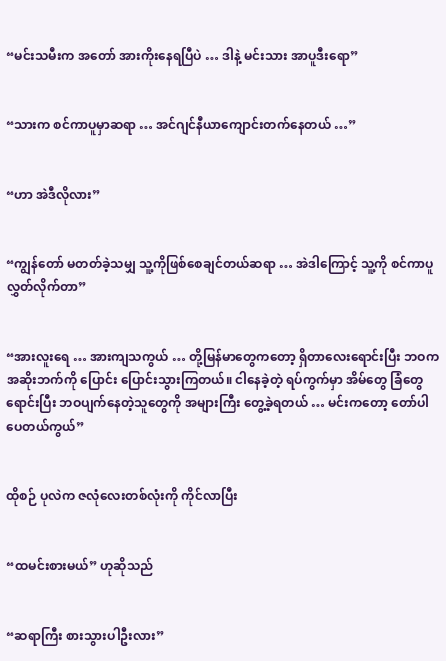“မင်းသမီးက အတော် အားကိုးနေရပြီပဲ … ဒါနဲ့ မင်းသား အာပူဒီးရော”


“သားက စင်ကာပူမှာဆရာ … အင်ဂျင်နီယာကျောင်းတက်နေတယ် …”


“ဟာ အဲဒီလိုလား”


“ကျွန်တော် မတတ်ခဲ့သမျှ သူ့ကိုဖြစ်စေချင်တယ်ဆရာ … အဲဒါကြောင့် သူ့ကို စင်ကာပူ လွှတ်လိုက်တာ”


“အားလူးရေ … အားကျသကွယ် … တို့မြန်မာတွေကတော့ ရှိတာလေးရောင်းပြီး ဘဝက အဆိုးဘက်ကို ပြောင်း ပြောင်းသွားကြတယ်။ ငါနေခဲ့တဲ့ ရပ်ကွက်မှာ အိမ်တွေ ခြံတွေရောင်းပြီး ဘဝပျက်နေတဲ့သူတွေကို အများကြီး တွေ့ခဲ့ရတယ် … မင်းကတော့ တော်ပါပေတယ်ကွယ်”


ထိုစဉ် ပုလဲက ဇလုံလေးတစ်လုံးကို ကိုင်လာပြီး


“ထမင်းစားမယ်” ဟုဆိုသည်


“ဆရာကြီး စားသွားပါဦးလား”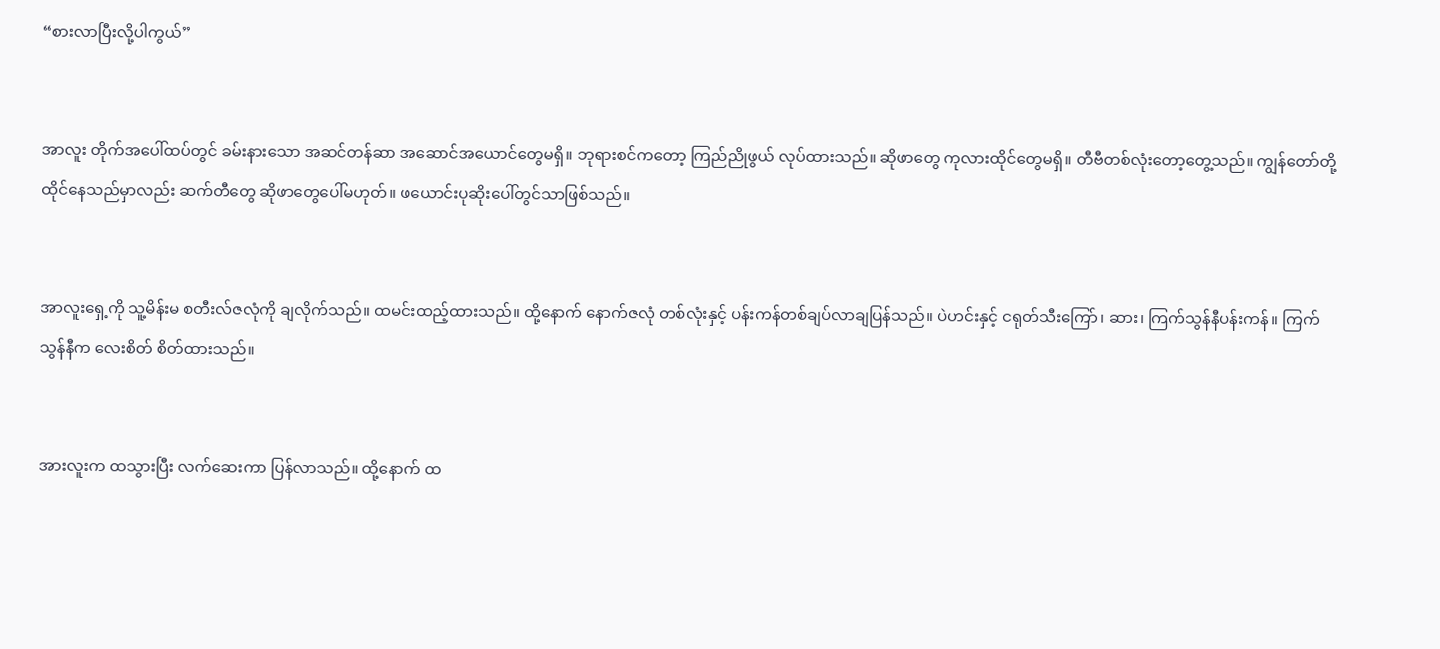“စားလာပြီးလို့ပါကွယ်”


အာလူး တိုက်အပေါ်ထပ်တွင် ခမ်းနားသော အဆင်တန်ဆာ အဆောင်အယောင်တွေမရှိ။ ဘုရားစင်ကတော့ ကြည်ညိုဖွယ် လုပ်ထားသည်။ ဆိုဖာတွေ ကုလားထိုင်တွေမရှိ။ တီဗီတစ်လုံးတော့တွေ့သည်။ ကျွန်တော်တို့ ထိုင်နေသည်မှာလည်း ဆက်တီတွေ ဆိုဖာတွေပေါ်မဟုတ်။ ဖယောင်းပုဆိုးပေါ်တွင်သာဖြစ်သည်။


အာလူးရှေ့ကို သူ့မိန်းမ စတီးလ်ဇလုံကို ချလိုက်သည်။ ထမင်းထည့်ထားသည်။ ထို့နောက် နောက်ဇလုံ တစ်လုံးနှင့် ပန်းကန်တစ်ချပ်လာချပြန်သည်။ ပဲဟင်းနှင့် ငရုတ်သီးကြော်၊ ဆား၊ ကြက်သွန်နီပန်းကန်။ ကြက်သွန်နီက လေးစိတ် စိတ်ထားသည်။


အားလူးက ထသွားပြီး လက်ဆေးကာ ပြန်လာသည်။ ထို့နောက် ထ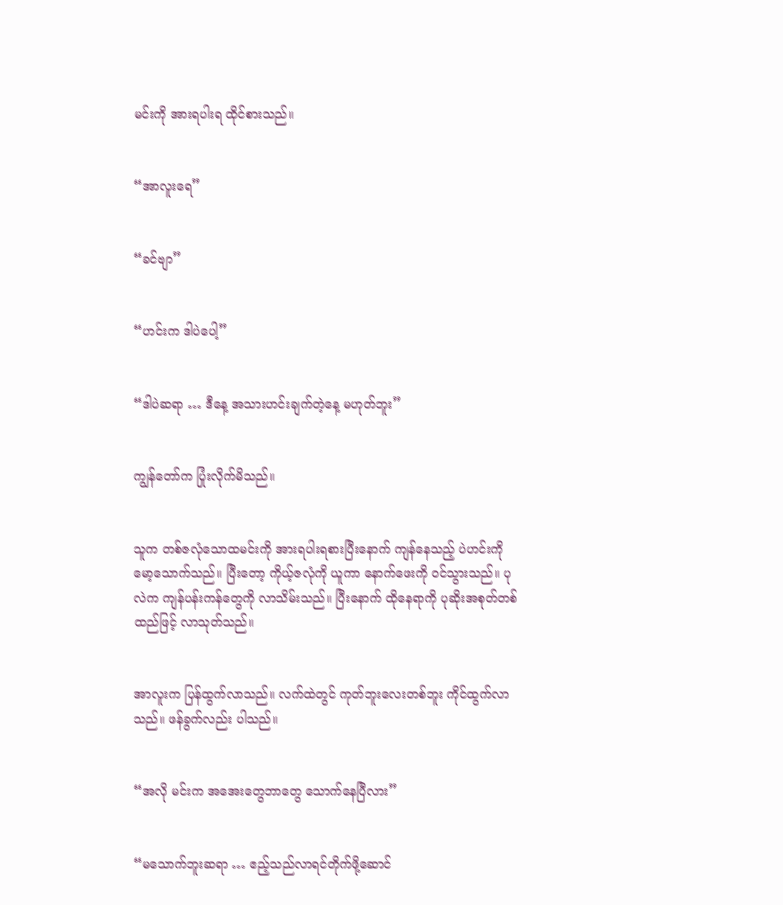မင်းကို အားရပါးရ ထိုင်စားသည်။


“အာလူးရေ”


“ခင်ဗျာ”


“ဟင်းက ဒါပဲပေါ့”


“ဒါပဲဆရာ … ဒီနေ့ အသားဟင်းချက်တဲ့နေ့ မဟုတ်ဘူး”


ကျွန်တော်က ပြုံးလိုက်မိသည်။


သူက တစ်ဇလုံသောထမင်းကို အားရပါးရစားပြီးနောက် ကျန်နေသည့် ပဲဟင်းကို မော့သောက်သည်။ ပြီးတော့ ကိုယ့်ဇလုံကို ယူကာ နောက်ဖေးကို ဝင်သွားသည်။ ပုလဲက ကျန်ပန်းကန်တွေကို လာသိမ်းသည်။ ပြီးနောက် ထိုနေရာကို ပုဆိုးအစုတ်တစ်ထည်ဖြင့် လာသုတ်သည်။


အာလူးက ပြန်ထွက်လာသည်။ လက်ထဲတွင် ကုတ်ဘူးလေးတစ်ဘူး ကိုင်ထွက်လာသည်။ ဖန်ခွက်လည်း ပါသည်။


“အလို မင်းက အအေးတွေဘာတွေ သောက်နေပြီလား”


“မသောက်ဘူးဆရာ … ဧည့်သည်လာရင်တိုက်ဖို့ဆောင်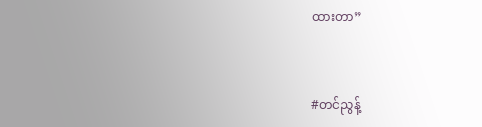ထားတာ”


#တင်ညွန့်